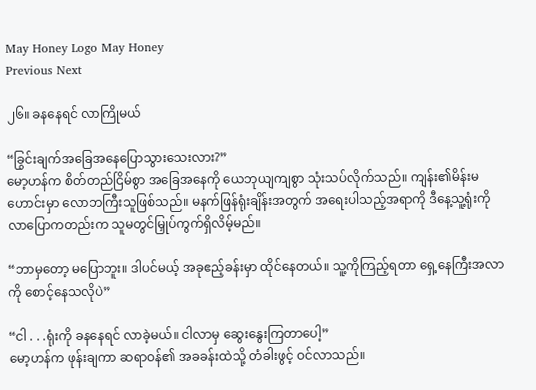May Honey Logo May Honey
Previous Next

၂၆။ ခနနေရင် လာကြိုမယ်

“ခြွင်းချက်အခြေအနေပြောသွားသေးလား?”
မော့ဟန်က စိတ်တည်ငြိမ်စွာ အခြေအနေကို ယေဘုယျကျစွာ သုံးသပ်လိုက်သည်။ ကျန်း၏မိန်းမဟောင်းမှာ လောဘကြီးသူဖြစ်သည်။ မနက်ဖြန်ရုံးချိန်းအတွက် အရေးပါသည့်အရာကို ဒီနေ့သူ့ရုံးကို လာပြောကတည်းက သူမတွင်မြှုပ်ကွက်ရှိလိမ့်မည်။

“ဘာမှတော့ မပြောဘူး။ ဒါပင်မယ့် အခုဧည့်ခန်းမှာ ထိုင်နေတယ်။ သူ့ကိုကြည့်ရတာ ရှေ့နေကြီးအလာကို စောင့်နေသလိုပဲ”

“ငါ . . .ရုံးကို ခနနေရင် လာခဲ့မယ်။ ငါလာမှ ဆွေးနွေးကြတာပေါ့”
မော့ဟန်က ဖုန်းချကာ ဆရာဝန်၏ အခခန်းထဲသို့ တံခါးဖွင့် ဝင်လာသည်။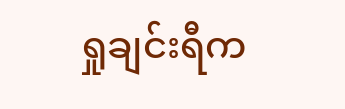ရှုချင်းရီက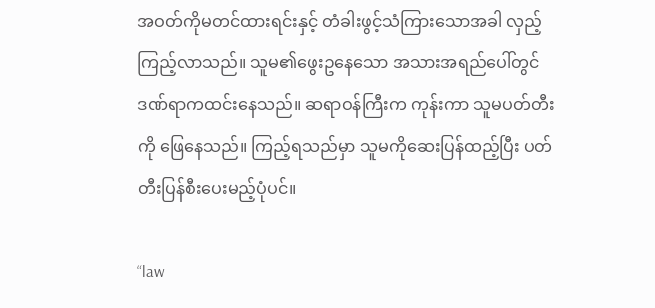အဝတ်ကိုမတင်ထားရင်းနှင့် တံခါးဖွင့်သံကြားသောအခါ လှည့်ကြည့်လာသည်။ သူမ၏ဖွေးဥနေသော အသားအရည်ပေါ်တွင် ဒဏ်ရာကထင်းနေသည်။ ဆရာဝန်ကြီးက ကုန်းကာ သူမပတ်တီးကို ဖြေနေသည်။ ကြည့်ရသည်မှာ သူမကိုဆေးပြန်ထည့်ပြီး ပတ်တီးပြန်စီးပေးမည့်ပုံပင်။

“law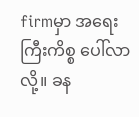firmမှာ အရေးကြီးကိစ္စ ပေါ်လာလို့။ ခန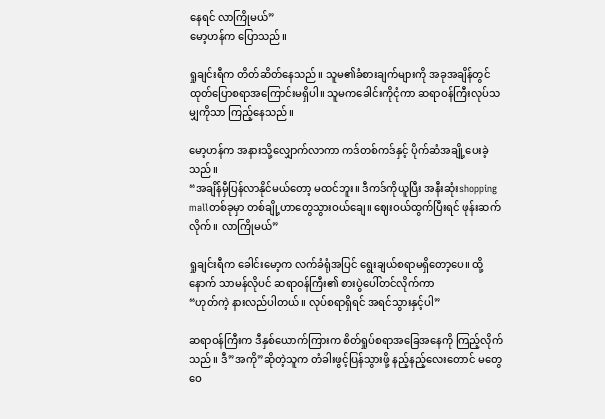နေရင် လာကြိုမယ်”
မော့ဟန်က ပြောသည်။

ရှုချင်းရီက တိတ်ဆိတ်နေသည်။ သူမ၏ခံစားချက်များကို အခုအချိန်တွင် ထုတ်ပြောစရာအကြောင်းမရှိပါ။ သူမကခေါင်းကိုငုံကာ ဆရာဝန်ကြီးလုပ်သမျှကိုသာ ကြည့်နေသည်။

မော့ဟန်က အနားသို့လျှောက်လာကာ ကဒ်တစ်ကဒ်နှင့် ပိုက်ဆံအချို့ပေးခဲ့သည်။
“အချိန်မှီပြန်လာနိုင်မယ်တော့ မထင်ဘူး။ ဒီကဒ်ကိုယူပြီး အနီးဆုံးshopping mallတစ်ခုမှာ တစ်ချို့ဟာတွေသွားဝယ်ချေ။ ဈေးဝယ်ထွက်ပြီးရင် ဖုန်းဆက်လိုက်။ လာကြိုမယ်”

ရှုချင်းရီက ခေါင်းမော့က လက်ခံရုံအပြင် ရွေးချယ်စရာမရှိတော့ပေ။ ထို့နောက် သာမန်လိုပင် ဆရာဝန်ကြီး၏ စားပွဲပေါ်တင်လိုက်ကာ
“ဟုတ်ကဲ့ နားလည်ပါတယ်။ လုပ်စရာရှိရင် အရင်သွားနှင့်ပါ”

ဆရာဝန်ကြီးက ဒီနှစ်ယောက်ကြားက စိတ်ရှုပ်စရာအခြေအနေကို ကြည့်လိုက်သည်။ ဒီ”အကို”ဆိုတဲ့သူက တံခါးဖွင့်ပြန်သွားဖို့ နည့်နည့်လေးတောင် မတွေဝေ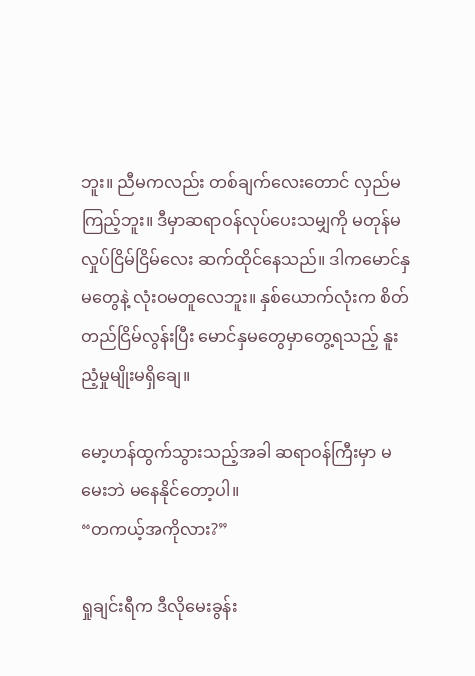ဘူး။ ညီမကလည်း တစ်ချက်လေးတောင် လှည်မကြည့်ဘူး။ ဒီမှာဆရာဝန်လုပ်ပေးသမျှကို မတုန်မလှုပ်ငြိမ်ငြိမ်လေး ဆက်ထိုင်နေသည်။ ဒါကမောင်နှမတွေနဲ့ လုံးဝမတူလေဘူး။ နှစ်ယောက်လုံးက စိတ်တည်ငြိမ်လွန်းပြီး မောင်နှမတွေမှာတွေ့ရသည့် နူးညံ့မှုမျိုးမရှိချေ။

မော့ဟန်ထွက်သွားသည့်အခါ ဆရာဝန်ကြီးမှာ မမေးဘဲ မနေနိုင်တော့ပါ။
“တကယ့်အကိုလား?”

ရှုချင်းရီက ဒီလိုမေးခွန်း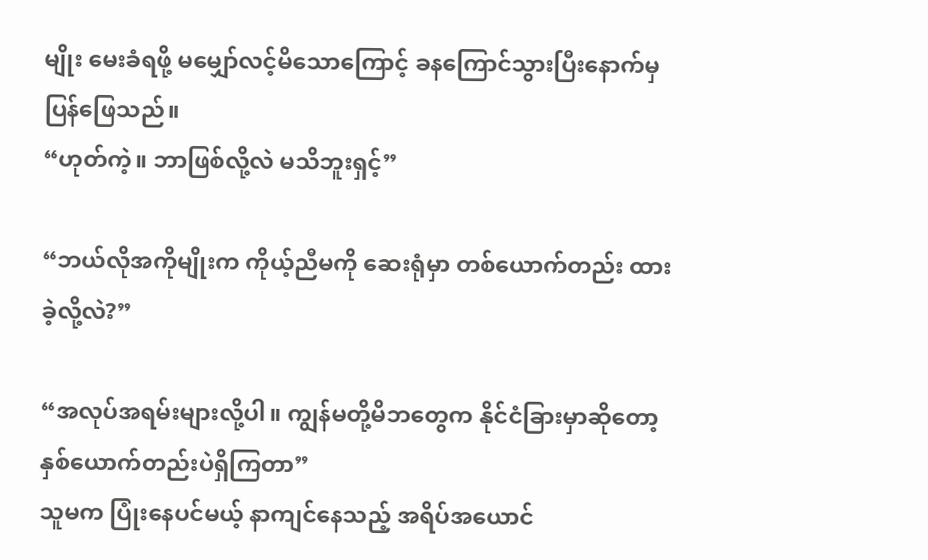မျိုး မေးခံရဖို့ မမျှော်လင့်မိသောကြောင့် ခနကြောင်သွားပြီးနောက်မှ ပြန်ဖြေသည်။
“ဟုတ်ကဲ့။ ဘာဖြစ်လို့လဲ မသိဘူးရှင့်”

“ဘယ်လိုအကိုမျိုးက ကိုယ့်ညီမကို ဆေးရုံမှာ တစ်ယောက်တည်း ထားခဲ့လို့လဲ?”

“အလုပ်အရမ်းများလို့ပါ။ ကျွန်မတို့မိဘတွေက နိုင်ငံခြားမှာဆိုတော့ နှစ်ယောက်တည်းပဲရှိကြတာ”
သူမက ပြုံးနေပင်မယ့် နာကျင်နေသည့် အရိပ်အယောင်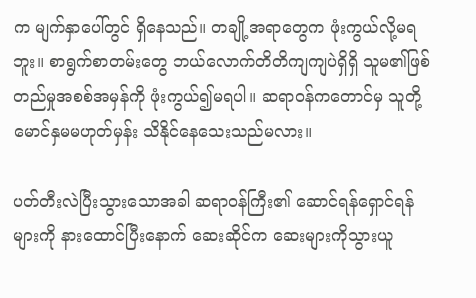က မျက်နှာပေါ်တွင် ရှိနေသည်။ တချို့အရာတွေက ဖုံးကွယ်လို့မရဘူး။ စာရွက်စာတမ်းတွေ ဘယ်လောက်တိတိကျကျပဲရှိရှိ သူမ၏ဖြစ်တည်မှုအစစ်အမှန်ကို ဖုံးကွယ်၍မရပါ။ ဆရာဝန်ကတောင်မှ သူတို့မောင်နှမမဟုတ်မှန်း သိနိုင်နေသေးသည်မလား။

ပတ်တီးလဲပြီးသွားသောအခါ ဆရာဝန်ကြီး၏ ဆောင်ရန်ရှောင်ရန်များကို နားထောင်ပြီးနောက် ဆေးဆိုင်က ဆေးများကိုသွားယူ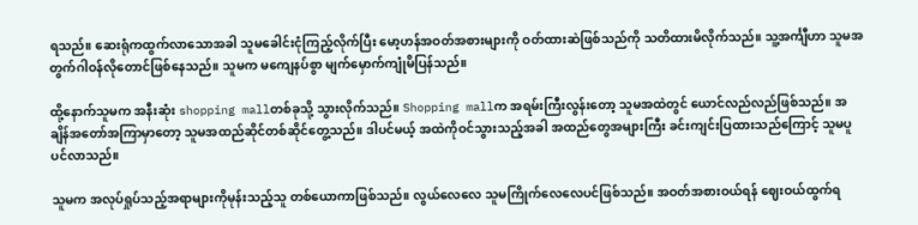ရသည်။ ဆေးရုံကထွက်လာသောအခါ သူမခေါင်းငုံကြည့်လိုက်ပြီး မော့ဟန်အဝတ်အစားများကို ဝတ်ထားဆဲဖြစ်သည်ကို သတိထားမိလိုက်သည်။ သူ့အင်္ကျီဟာ သူမအတွက်ဂါဝန်လိုတောင်ဖြစ်နေသည်။ သူမက မကျေနပ်စွာ မျက်မှောက်ကျုံမိပြန်သည်။

ထို့နောက်သူမက အနီးဆုံး shopping mallတစ်ခုသို့ သွားလိုက်သည်။ Shopping mallက အရမ်းကြီးလွန်းတော့ သူမအထဲတွင် ယောင်လည်လည်ဖြစ်သည်။ အချိန်အတော်အကြာမှာတော့ သူမအထည်ဆိုင်တစ်ဆိုင်တွေ့သည်။ ဒါပင်မယ့် အထဲကိုဝင်သွားသည့်အခါ အထည်တွေအများကြီး ခင်းကျင်းပြထားသည်ကြောင့် သူမပူပင်လာသည်။

သူမက အလုပ်ရှုပ်သည့်အရာများကိုမုန်းသည့်သူ တစ်ယောကာဖြစ်သည်။ လွယ်လေလေ သူမကြိုက်လေလေပင်ဖြစ်သည်။ အဝတ်အစားဝယ်ရန် ဈေးဝယ်ထွက်ရ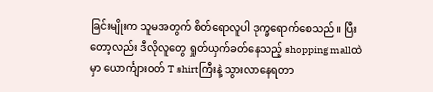ခြင်းမျိုးက သူမအတွက် စိတ်ရောလူပါ ဒုက္ခရောက်စေသည်။ ပြီးတော့လည်း ဒီလိုလူတွေ ရှုတ်ယှက်ခတ်နေသည့် shopping mallထဲမှာ ယောင်္ကျားဝတ် T shirtကြီးနဲ့ သွားလာနေရတာ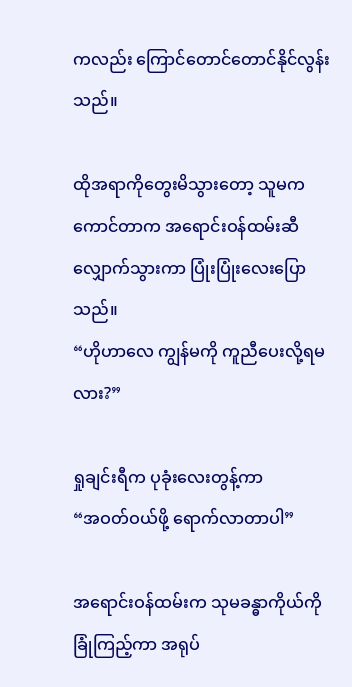ကလည်း ကြောင်တောင်တောင်နိုင်လွန်းသည်။

ထိုအရာကိုတွေးမိသွားတော့ သူမကကောင်တာက အရောင်းဝန်ထမ်းဆီလျှောက်သွားကာ ပြုံးပြုံးလေးပြောသည်။
“ဟိုဟာလေ ကျွန်မကို ကူညီပေးလို့ရမလား?”

ရှုချင်းရီက ပုခုံးလေးတွန့်ကာ
“အဝတ်ဝယ်ဖို့ ရောက်လာတာပါ”

အရောင်းဝန်ထမ်းက သုမခန္ဓာကိုယ်ကို ခြုံကြည့်ကာ အရုပ်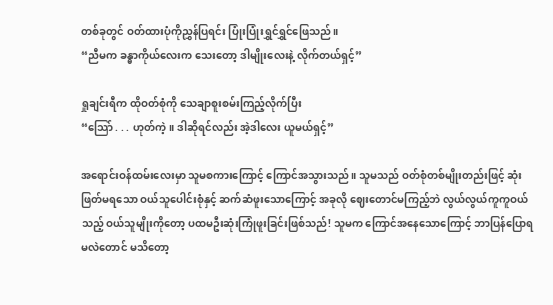တစ်ခုတွင် ဝတ်ထားပုံကိုညွှန်ပြရင်း ပြုံးပြုံးရွှင်ရွှင်ဖြေသည်။
“ညီမက ခန္ဓာကိုယ်လေးက သေးတော့ ဒါမျိုးလေးနဲ့ လိုက်တယ်ရှင့်”

ရှုချင်းရီက ထိုဝတ်စုံကို သေချာစူးစမ်းကြည့်လိုက်ပြီး
“သြော် . . . ဟုတ်ကဲ့။ ဒါဆိုရင်လည်း အဲ့ဒါလေး ယူမယ်ရှင့်”

အရောင်းဝန်ထမ်းလေးမှာ သူမစကားကြောင့် ကြောင်အသွားသည်။ သူမသည် ဝတ်စုံတစ်မျိုးတည်းဖြင့် ဆုံးဖြတ်မရသော ဝယ်သူပေါင်းစုံနှင့် ဆက်ဆံဖူးသောကြောင့် အခုလို ဈေးတောင်မကြည့်ဘဲ လွယ်လွယ်ကူကူဝယ်သည့် ဝယ်သူမျိုးကိုတော့ ပထမဦးဆုံးကြုံဖူးခြင်းဖြစ်သည်! သူမက ကြောင်အနေသောကြောင့် ဘာပြန်ပြောရမလဲတောင် မသိတော့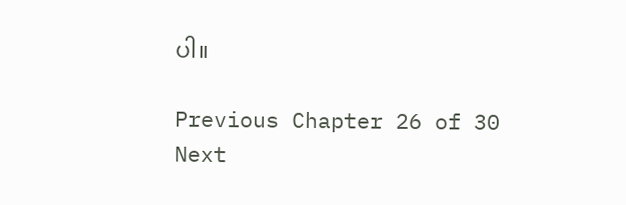ပါ။

Previous Chapter 26 of 30 Next